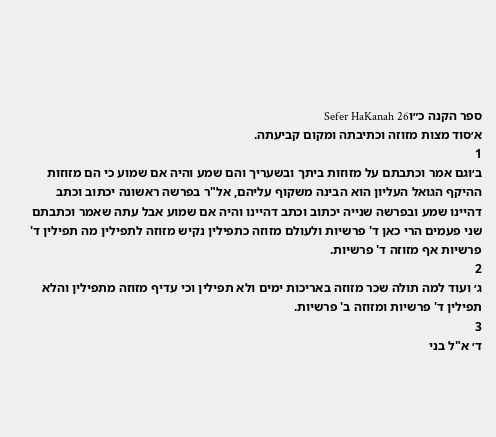ספר הקנה כ״וSefer HaKanah 26
א׳סוד מצות מזוזה וכתיבתה ומקום קביעתה.
1
ב׳וגם אמר וכתבתם על מזוזות ביתך ובשעריך והם שמע והיה אם שמוע כי הם מזוזות ההיקף הגואל העליון הוא הבינה משקוף עליהם, אל"ר בפרשה ראשונה יכתוב וכתב דהיינו שמע ובפרשה שנייה יכתוב וכתב דהיינו והיה אם שמוע אבל עתה שאמר וכתבתם שני פעמים הרי כאן ד' פרשיות ולעולם מזוזה כתפילין נקיש מזוזה לתפילין מה תפילין ד' פרשיות אף מזוזה ד' פרשיות.
2
ג׳ ועוד למה תולה שכר מזוזה באריכות ימים ולא תפילין וכי עדיף מזוזה מתפילין והלא תפילין ד' פרשיות ומזוזה ב' פרשיות.
3
ד׳ א"ל בני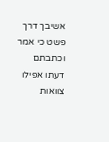אשיבך דרך פשט כי אמר וכתבתם דעתו אפילו צוואות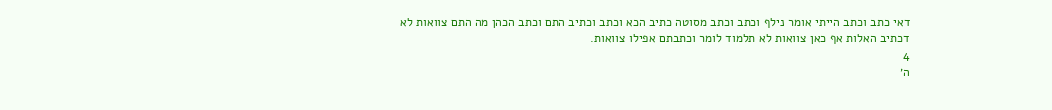דאי כתב וכתב הייתי אומר נילף וכתב וכתב מסוטה כתיב הכא וכתב וכתיב התם וכתב הכהן מה התם צוואות לא דכתיב האלות אף כאן צוואות לא תלמוד לומר וכתבתם אפילו צוואות.
4
ה׳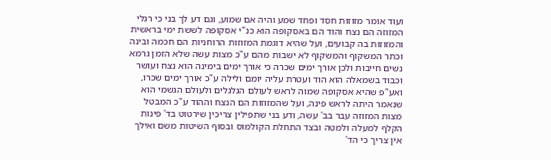ועוד אומר מזוזות חסד ופחד שמע והיה אם שמוע, וגם דע לך בני כי רגלי המזוזה הם נצח והוד הם באסקופה הוא כנ"י אסקופה לששת ימי בראשית והמזוזות בה קבועים, ועל שהיא דוגמת המזוזות הרוחניות הם חכמה ובינה וכתר המשקוף והמשקוף לא ישבות מהם ע"כ מצות עשה שלא הזמן גרמא נשים חייבות ולכן אורך ימים שכרה כי אורך ימים בימינה הוא נצח ועושר וכבוד בשמאלה הוא הוד ועטרת עליה יומם ולילה ע"כ אורך ימים שכרו, ואע"פ שהיא אסקופה שמוה לראש לעולם הגלגלים ולעולם הגשמי הוא שנאמר היתה לראש פינה, ועל שהמזוזות הם הנצח וההוד ע"כ המבטל מצות המזוזה עבר בב' עשה, ודע בני שתפילין צריכין שירטוט בד' פינות הקלף למעלה ולמטה ובצד התחלת הקולמוס ובסוף השיטות משם ואילך אין צריך כי הד'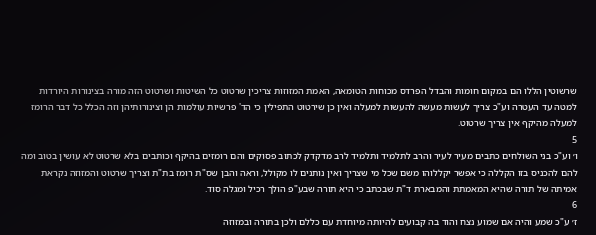שרשוטין הללו הם במקום חומות והבדל הפרדס מכוחות הטומאה, האמת המזוזות צריכין שרטוט כל השיטות ושרטוט הזה מורה בצינורות היורדות למטה עד העטרה וע"כ צריך לעשות מעשה להעשות למעלה ואין כן שירטוט התפילין כי הד' פרשיות עולמות הן וצינורותיהן וזה הכלל כל דבר הרומז למעלה מהיקף אין צריך שרטוט.
5
ו׳ וע"כ בני השולחים כתבים מעיר לעיר והרב לתלמיד ותלמיד לרב מדקדק לכתוב פסוקים והם רומזים בהיקף וכותבים בלא שרטוט לא עושין בטוב ומה להם להכניס בזו הקללה כי אפשר יקללוהו משם שכל מי שצריך ואין נותנים לו מקולל, וראה והבן שס"ת רומז בת"ת וצריך שרטוט והמזוזה נקראת אמיתה של תורה שהיא המאמתת והמבארת ד"ת שבכתב כי היא תורה שבע"פ הולך רכיל ומגלה סוד.
6
ז׳ ע"כ שמע והיה אם שמוע נצח והוד בה קבועים להיותה מיוחדת עם כללם ולכן בתורה ובמזוזה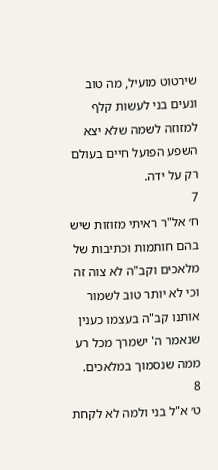שירטוט מועיל, מה טוב ונעים בני לעשות קלף למזוזה לשמה שלא יצא השפע הפועל חיים בעולם רק על ידה.
7
ח׳ אל"ר ראיתי מזוזות שיש בהם חותמות וכתיבות של מלאכים וקב"ה לא צוה זה וכי לא יותר טוב לשמור אותנו קב"ה בעצמו כענין שנאמר ה' ישמרך מכל רע ממה שנסמוך במלאכים.
8
ט׳ א"ל בני ולמה לא לקחת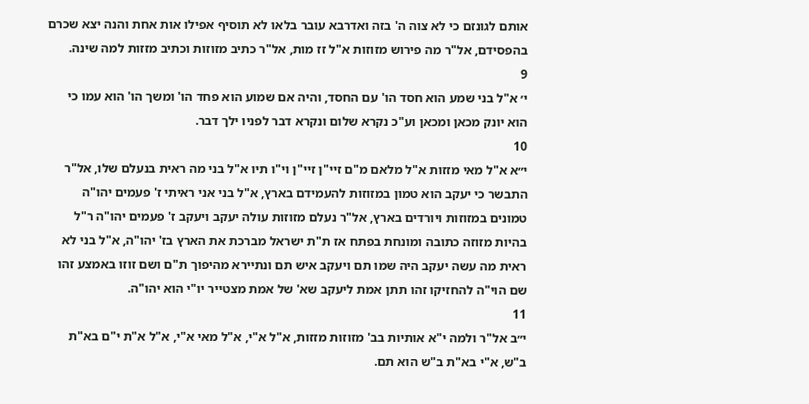אותם לגונזם כי לא צוה ה' בזה ואדרבא עובר בלאו לא תוסיף אפילו אות אחת והנה יצא שכרם בהפסידם, אל"ר מה פירוש מזוזות א"ל זז מות, אל"ר כתיב מזוזות וכתיב מזזות למה שינה.
9
י׳ א"ל בני שמע הוא חסד הו' עם החסד, והיה אם שמוע הוא פחד הו' ומשך הו' הוא עמו כי הוא יונק מכאן ומכאן וע"כ נקרא שלום ונקרא דבר לפניו ילך דבר.
10
י״א א"ל מאי מזזות א"ל מלאם מ"ם זיי"ן זיי"ן וי"ו תיו א"ל בני מה ראית בנעלם שלו, אל"ר התבשר כי יעקב הוא טמון במזוזות להעמידם בארץ, א"ל בני אני ראיתי ז' פעמים יהו"ה טמונים במזוזות ויורדים בארץ, אל"ר נעלם מזוזות עולה יעקב ויעקב ז' פעמים יהו"ה ר"ל בהיות מזוזה כתובה ומונחת בפתח אז ת"ת ישראל מברכת את הארץ בז' יהו"ה, א"ל בני לא ראית מה עשה יעקב היה שמו תם ויעקב איש תם ונתיירא מהיפוך ת"ם ושם זוזו באמצע זהו שם הוי"ה להחזיקו זהו תתן אמת ליעקב שא' של אמת מצטייר יו"י הוא יהו"ה.
11
י״ב אל"ר ולמה י"א אותיות בב' מזוזות מזזות, א"ל א"י, א"ל מאי א"י, א"ל א"ת י"ם בא"ת ב"ש, א"י בא"ת ב"ש הוא תם.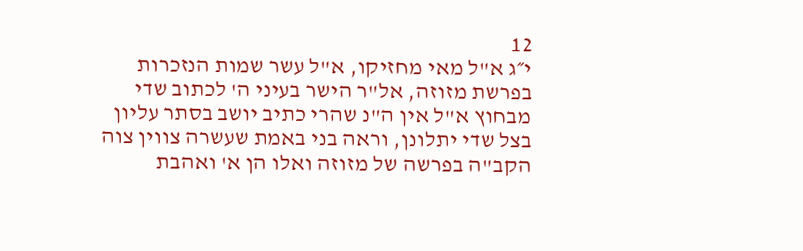12
י״ג א"ל מאי מחזיקו, א"ל עשר שמות הנזכרות בפרשת מזוזה, אל"ר הישר בעיני ה' לכתוב שדי מבחוץ א"ל אין ה"נ שהרי כתיב יושב בסתר עליון בצל שדי יתלונן, וראה בני באמת שעשרה צווין צוה הקב"ה בפרשה של מזוזה ואלו הן א' ואהבת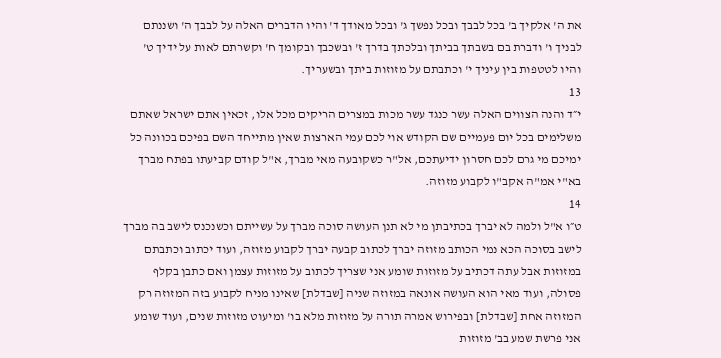את ה' אלקיך ב' בכל לבבך ובכל נפשך ג' ובכל מאודך ד' והיו הדברים האלה על לבבך ה' ושננתם לבניך ו' ודברת בם בשבתך בביתך ובלכתך בדרך ז' ובשכבך ובקומך ח' וקשרתם לאות על ידיך ט' והיו לטטפות בין עיניך י' וכתבתם על מזוזות ביתך ובשעריך.
13
י״ד והנה הצווים האלה עשר כנגד עשר מכות במצרים הריקים מכל אלו, זכאין אתם ישראל שאתם משלימים בכל יום פעמיים שם הקודש אוי לכם עמי הארצות שאין מתייחד השם בפיכם בכוונה כל ימיכם מי גרם לכם חסרון ידיעתכם, אל"ר כשקובעה מאי מברך, א"ל קודם קביעתו בפתח מברך בא"י אמ"ה אקב"ו לקבוע מזוזה.
14
ט״ו א"ל ולמה לא יברך בכתיבתן מי לא תנן העושה סוכה מברך על עשייתם וכשנכנס לישב בה מברך לישב בסוכה הכא נמי הכותב מזוזה יברך לכתוב קבעה יברך לקבוע מזוזה, ועוד יכתוב וכתבתם במזוזות אבל עתה דכתיב על מזוזות שומע אני שצריך לכתוב על מזוזות עצמן ואם כתבן בקלף פסולה, ועוד מאי הוא העושה אונאה במזוזה שניה [שבדלת] שאינו מניח לקבוע בזה המזוזה רק המזוזה אחת [שבדלת] ובפירוש אמרה תורה על מזוזות מלא בו' ומיעוט מזוזות שנים, ועוד שומע אני פרשת שמע בב' מזוזות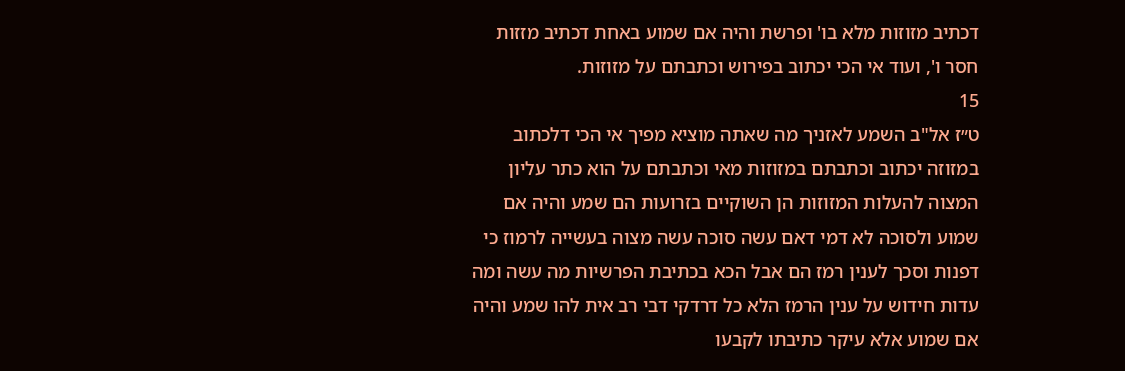דכתיב מזוזות מלא בו' ופרשת והיה אם שמוע באחת דכתיב מזזות חסר ו', ועוד אי הכי יכתוב בפירוש וכתבתם על מזוזות.
15
ט״ז אל"ב השמע לאזניך מה שאתה מוציא מפיך אי הכי דלכתוב במזוזה יכתוב וכתבתם במזוזות מאי וכתבתם על הוא כתר עליון המצוה להעלות המזוזות הן השוקיים בזרועות הם שמע והיה אם שמוע ולסוכה לא דמי דאם עשה סוכה עשה מצוה בעשייה לרמוז כי דפנות וסכך לענין רמז הם אבל הכא בכתיבת הפרשיות מה עשה ומה עדות חידוש על ענין הרמז הלא כל דרדקי דבי רב אית להו שמע והיה אם שמוע אלא עיקר כתיבתו לקבעו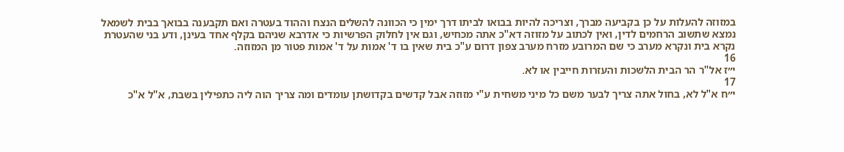במזוזה להעלות על כן בקביעה מברך, וצריכה להיות בבואו לביתו דרך ימין כי הכוונה להשלים הנצח וההוד בעטרה ואם תקבענה בבואך בבית לשמאל נמצא שתשוב הרחמים לדין, ואין לכתוב על מזוזה דא"כ אתה מכחיש, וגם אין לחלוק הפרשיות כי אדרבא שניהם בקלף אחד בעינן, ודע בני שהעטרת נקרא בית ונקרא מערב כי שם המרובע מזרח מערב צפון דרום ע"כ בית שאין בו ד' אמות על ד' אמות פטור מן המזוזה.
16
י״ז אל"ר הר הבית הלשכות והעזרות חייבין או לא.
17
י״ח א"ל לא, בחול אתה צריך לבער משם כל מיני משחית ע"י מזוזה אבל קדשים בקדושתן עומדים ומה צריך הוה ליה כתפילין בשבת, א"ל א"כ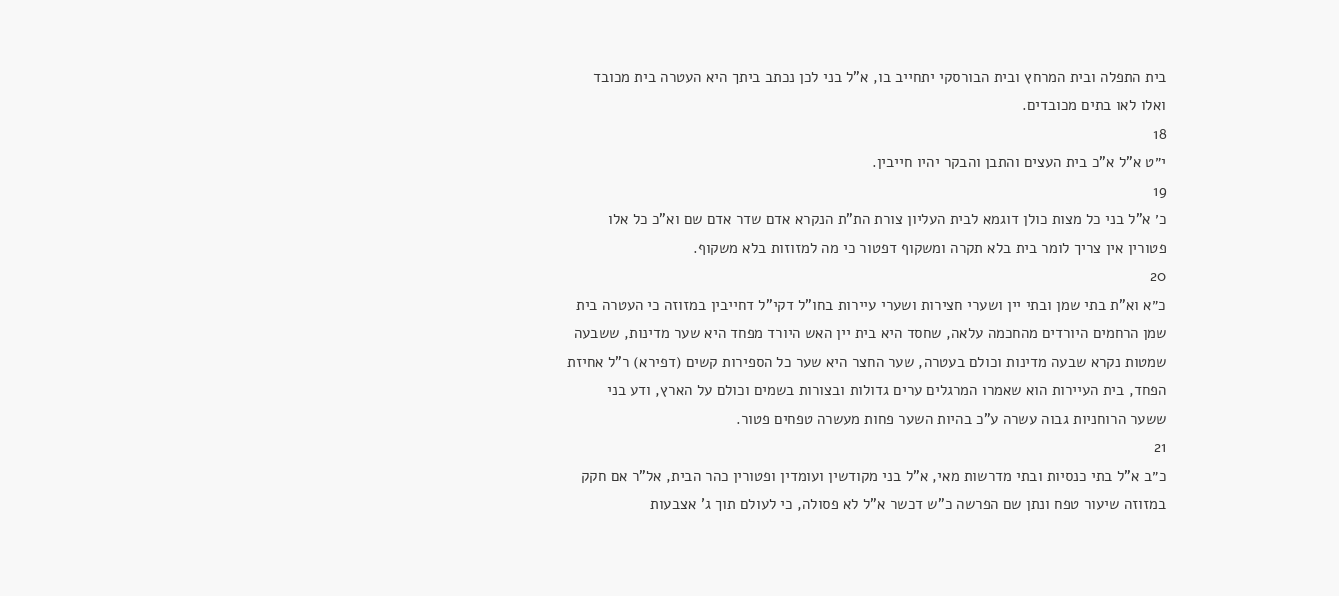בית התפלה ובית המרחץ ובית הבורסקי יתחייב בו, א"ל בני לכן נכתב ביתך היא העטרה בית מכובד ואלו לאו בתים מכובדים.
18
י״ט א"ל א"כ בית העצים והתבן והבקר יהיו חייבין.
19
כ׳ א"ל בני כל מצות כולן דוגמא לבית העליון צורת הת"ת הנקרא אדם שדר אדם שם וא"כ כל אלו פטורין אין צריך לומר בית בלא תקרה ומשקוף דפטור כי מה למזוזות בלא משקוף.
20
כ״א וא"ת בתי שמן ובתי יין ושערי חצירות ושערי עיירות בחו"ל דקי"ל דחייבין במזוזה כי העטרה בית שמן הרחמים היורדים מהחכמה עלאה, שחסד היא בית יין האש היורד מפחד היא שער מדינות, ששבעה שמטות נקרא שבעה מדינות וכולם בעטרה, שער החצר היא שער כל הספירות קשים (דפירא) ר"ל אחיזת הפחד, בית העיירות הוא שאמרו המרגלים ערים גדולות ובצורות בשמים וכולם על הארץ, ודע בני ששער הרוחניות גבוה עשרה ע"כ בהיות השער פחות מעשרה טפחים פטור.
21
כ״ב א"ל בתי כנסיות ובתי מדרשות מאי, א"ל בני מקודשין ועומדין ופטורין כהר הבית, אל"ר אם חקק במזוזה שיעור טפח ונתן שם הפרשה כ"ש דכשר א"ל לא פסולה, כי לעולם תוך ג' אצבעות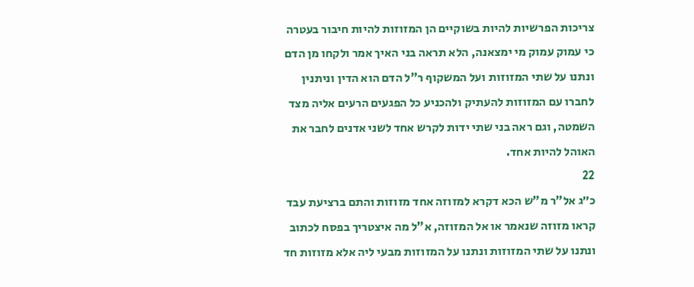צריכות הפרשיות להיות בשוקיים הן המזוזות להיות חיבור בעטרה כי עמוק עמוק מי ימצאנה, הלא תראה בני האיך אמר ולקחו מן הדם ונתנו על שתי המזוזות ועל המשקוף ר"ל הדם הוא הדין וניתנין לחברו עם המזוזות להעתיק ולהכניע כל הפגעים הרעים אליה מצד השמטה, וגם ראה בני שתי ידות לקרש אחד לשני אדנים לחבר את האוהל להיות אחד.
22
כ״ג אל"ר מ"ש הכא דקרא למזוזה אחד מזוזות והתם ברציעת עבד קראו מזוזה שנאמר או אל המזוזה, א"ל מה איצטריך בפסח לכתוב ונתנו על שתי המזוזות ונתנו על המזוזות מבעי ליה אלא מזוזות חד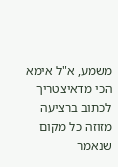משמע, א"ל אימא הכי מדאיצטריך לכתוב ברציעה מזוזה כל מקום שנאמר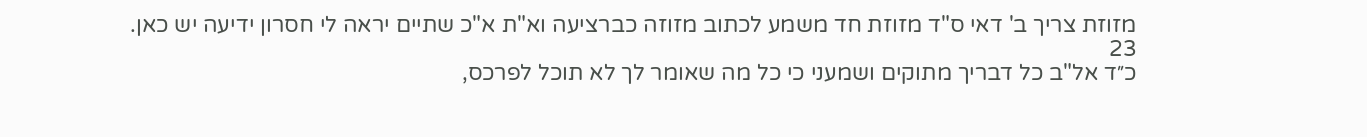מזוזת צריך ב' דאי ס"ד מזוזת חד משמע לכתוב מזוזה כברציעה וא"ת א"כ שתיים יראה לי חסרון ידיעה יש כאן.
23
כ״ד אל"ב כל דבריך מתוקים ושמעני כי כל מה שאומר לך לא תוכל לפרכס,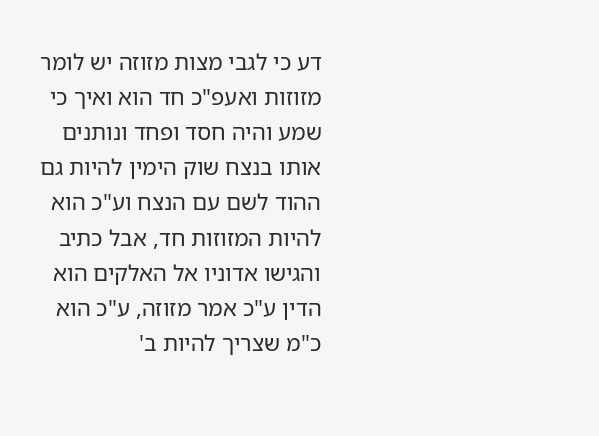דע כי לגבי מצות מזוזה יש לומר מזוזות ואעפ"כ חד הוא ואיך כי שמע והיה חסד ופחד ונותנים אותו בנצח שוק הימין להיות גם ההוד לשם עם הנצח וע"כ הוא להיות המזוזות חד, אבל כתיב והגישו אדוניו אל האלקים הוא הדין ע"כ אמר מזוזה, ע"כ הוא כ"מ שצריך להיות ב'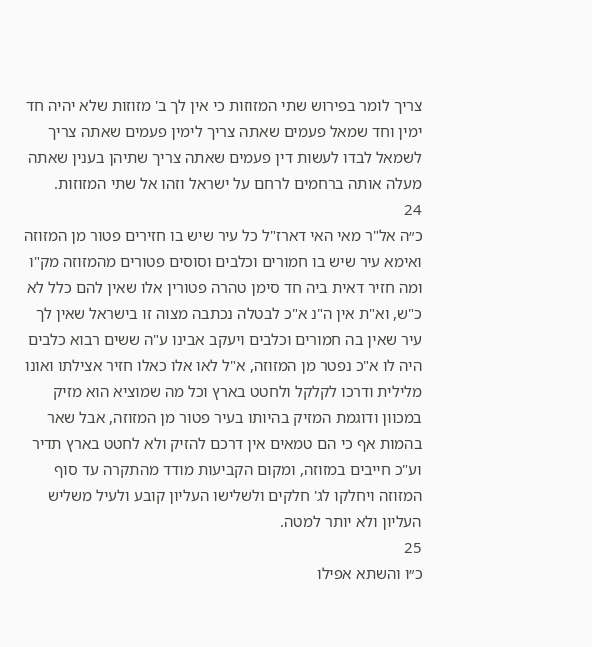צריך לומר בפירוש שתי המזוזות כי אין לך ב' מזוזות שלא יהיה חד ימין וחד שמאל פעמים שאתה צריך לימין פעמים שאתה צריך לשמאל לבדו לעשות דין פעמים שאתה צריך שתיהן בענין שאתה מעלה אותה ברחמים לרחם על ישראל וזהו אל שתי המזוזות.
24
כ״ה אל"ר מאי האי דארז"ל כל עיר שיש בו חזירים פטור מן המזוזה ואימא עיר שיש בו חמורים וכלבים וסוסים פטורים מהמזוזה מק"ו ומה חזיר דאית ביה חד סימן טהרה פטורין אלו שאין להם כלל לא כ"ש, וא"ת אין ה"נ א"כ לבטלה נכתבה מצוה זו בישראל שאין לך עיר שאין בה חמורים וכלבים ויעקב אבינו ע"ה ששים רבוא כלבים היה לו א"כ נפטר מן המזוזה, א"ל לאו אלו כאלו חזיר אצילתו ואונו מלילית ודרכו לקלקל ולחטט בארץ וכל מה שמוציא הוא מזיק במכוון ודוגמת המזיק בהיותו בעיר פטור מן המזוזה, אבל שאר בהמות אף כי הם טמאים אין דרכם להזיק ולא לחטט בארץ תדיר וע"כ חייבים במזוזה, ומקום הקביעות מודד מהתקרה עד סוף המזוזה ויחלקו לג' חלקים ולשלישו העליון קובע ולעיל משליש העליון ולא יותר למטה.
25
כ״ו והשתא אפילו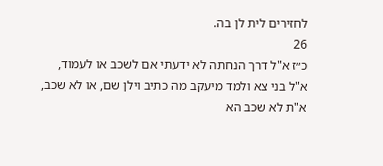לחזירים לית לן בה.
26
כ״ז א"ל דרך הנחתה לא ידעתי אם לשכב או לעמוד, א"ל בני צא ולמד מיעקב מה כתיב וילן שם, או לא שכב, א"ת לא שכב הא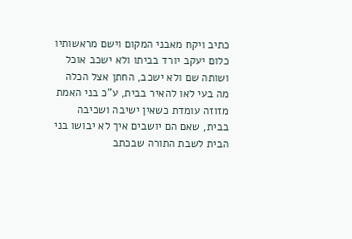כתיב ויקח מאבני המקום וישם מראשותיו כלום יעקב יורד בביתו ולא ישכב אוכל ושותה שם ולא ישכב, החתן אצל הכלה מה בעי לאו להאיר בבית, ע"כ בני האמת מזוזה עומדת כשאין ישיבה ושכיבה בבית, שאם הם יושבים איך לא יבושו בני הבית לשבת התורה שבכתב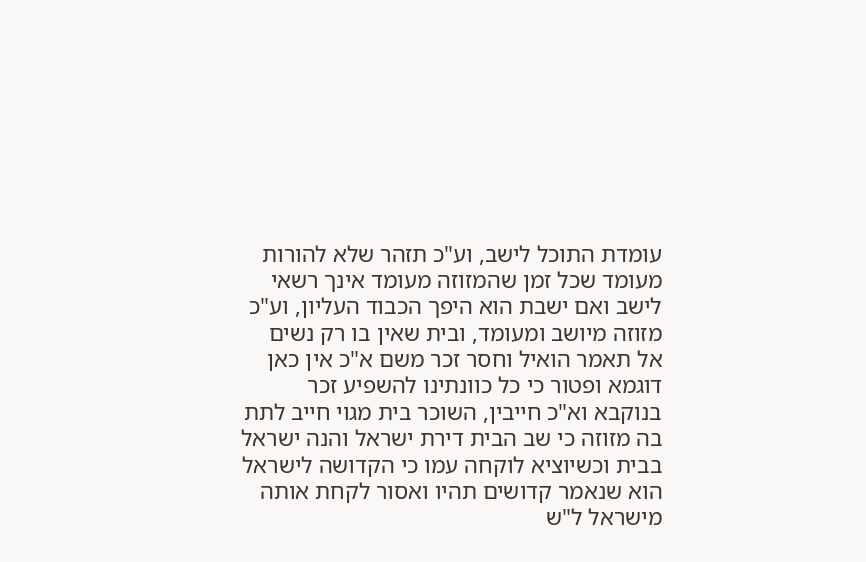עומדת התוכל לישב, וע"כ תזהר שלא להורות מעומד שכל זמן שהמזוזה מעומד אינך רשאי לישב ואם ישבת הוא היפך הכבוד העליון, וע"כ מזוזה מיושב ומעומד, ובית שאין בו רק נשים אל תאמר הואיל וחסר זכר משם א"כ אין כאן דוגמא ופטור כי כל כוונתינו להשפיע זכר בנוקבא וא"כ חייבין, השוכר בית מגוי חייב לתת בה מזוזה כי שב הבית דירת ישראל והנה ישראל בבית וכשיוציא לוקחה עמו כי הקדושה לישראל הוא שנאמר קדושים תהיו ואסור לקחת אותה מישראל ל"ש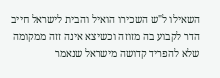השאילו ל"ש השכירו הואיל והבית לישראל חייב הדר לקבוע בה מזוזה וכשיצא אינה זזה ממקומה שלא להפריד קדושה מישראל שנאמר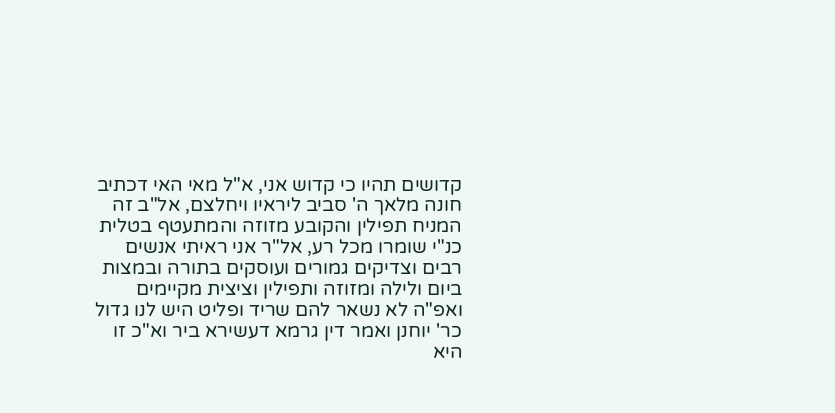קדושים תהיו כי קדוש אני, א"ל מאי האי דכתיב חונה מלאך ה' סביב ליראיו ויחלצם, אל"ב זה המניח תפילין והקובע מזוזה והמתעטף בטלית כנ"י שומרו מכל רע, אל"ר אני ראיתי אנשים רבים וצדיקים גמורים ועוסקים בתורה ובמצות ביום ולילה ומזוזה ותפילין וציצית מקיימים ואפ"ה לא נשאר להם שריד ופליט היש לנו גדול כר' יוחנן ואמר דין גרמא דעשירא ביר וא"כ זו היא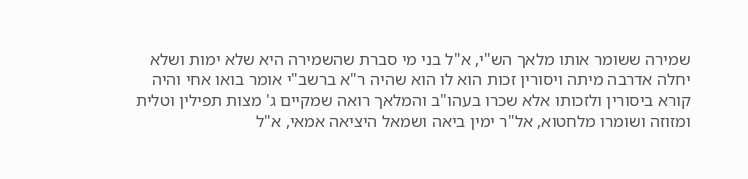שמירה ששומר אותו מלאך הש"י, א"ל בני מי סברת שהשמירה היא שלא ימות ושלא יחלה אדרבה מיתה ויסורין זכות הוא לו הוא שהיה ר"א ברשב"י אומר בואו אחי והיה קורא ביסורין ולזכותו אלא שכרו בעהו"ב והמלאך רואה שמקיים ג' מצות תפילין וטלית ומזוזה ושומרו מלחטוא, אל"ר ימין ביאה ושמאל היציאה אמאי, א"ל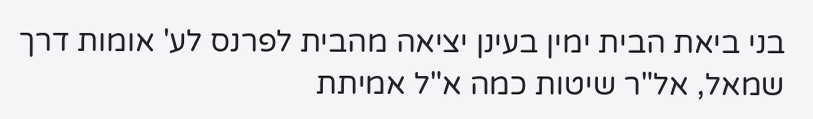בני ביאת הבית ימין בעינן יציאה מהבית לפרנס לע' אומות דרך שמאל, אל"ר שיטות כמה א"ל אמיתת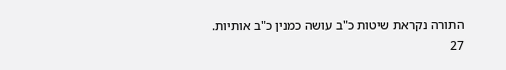התורה נקראת שיטות כ"ב עושה כמנין כ"ב אותיות.
27